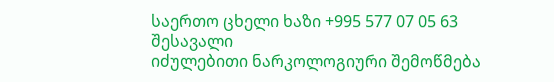საერთო ცხელი ხაზი +995 577 07 05 63
შესავალი
იძულებითი ნარკოლოგიური შემოწმება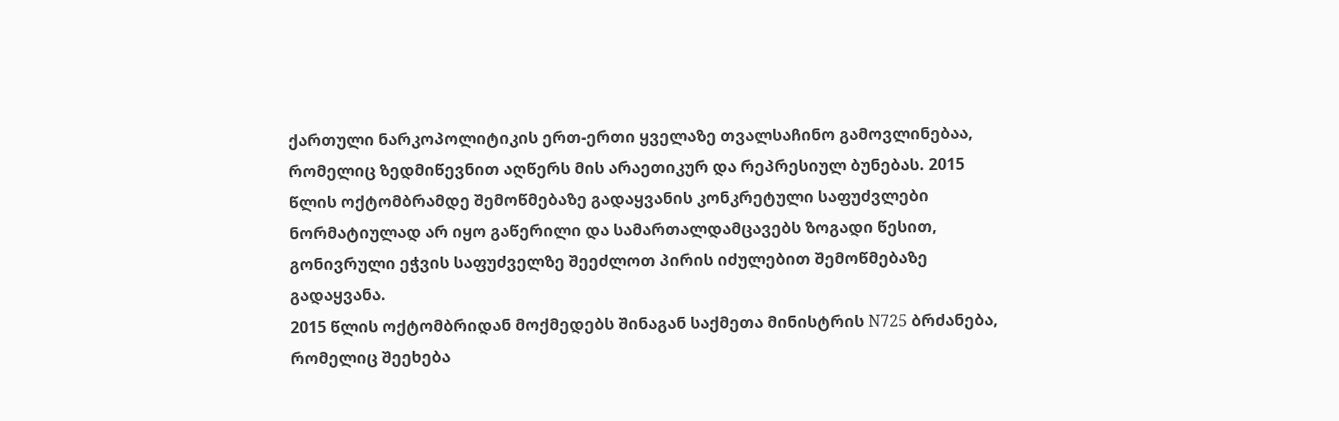ქართული ნარკოპოლიტიკის ერთ-ერთი ყველაზე თვალსაჩინო გამოვლინებაა, რომელიც ზედმიწევნით აღწერს მის არაეთიკურ და რეპრესიულ ბუნებას. 2015 წლის ოქტომბრამდე შემოწმებაზე გადაყვანის კონკრეტული საფუძვლები ნორმატიულად არ იყო გაწერილი და სამართალდამცავებს ზოგადი წესით, გონივრული ეჭვის საფუძველზე შეეძლოთ პირის იძულებით შემოწმებაზე გადაყვანა.
2015 წლის ოქტომბრიდან მოქმედებს შინაგან საქმეთა მინისტრის N725 ბრძანება, რომელიც შეეხება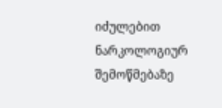იძულებით ნარკოლოგიურ შემოწმებაზე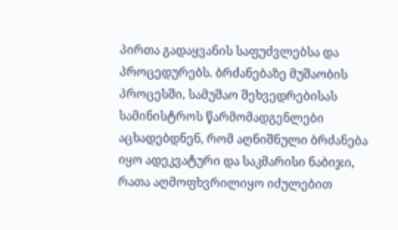პირთა გადაყვანის საფუძვლებსა და პროცედურებს. ბრძანებაზე მუშაობის პროცესში, სამუშაო შეხვედრებისას სამინისტროს წარმომადგენლები აცხადებდნენ, რომ აღნიშნული ბრძანება იყო ადეკვატური და საკმარისი ნაბიჯი, რათა აღმოფხვრილიყო იძულებით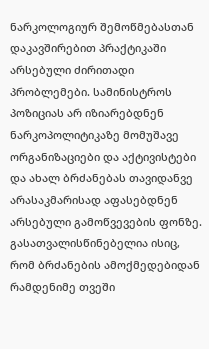ნარკოლოგიურ შემოწმებასთან დაკავშირებით პრაქტიკაში არსებული ძირითადი პრობლემები. სამინისტროს პოზიციას არ იზიარებდნენ ნარკოპოლიტიკაზე მომუშავე ორგანიზაციები და აქტივისტები და ახალ ბრძანებას თავიდანვე არასაკმარისად აფასებდნენ არსებული გამოწვევების ფონზე. გასათვალისწინებელია ისიც, რომ ბრძანების ამოქმედებიდან რამდენიმე თვეში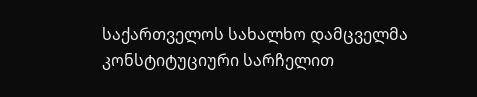საქართველოს სახალხო დამცველმა კონსტიტუციური სარჩელით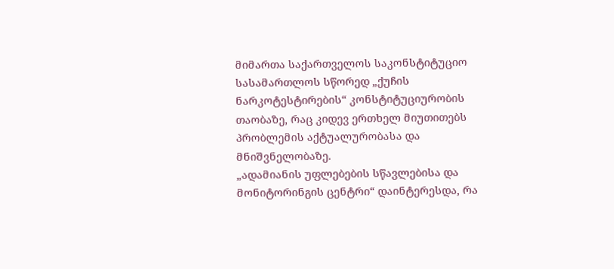მიმართა საქართველოს საკონსტიტუციო სასამართლოს სწორედ „ქუჩის ნარკოტესტირების“ კონსტიტუციურობის თაობაზე, რაც კიდევ ერთხელ მიუთითებს პრობლემის აქტუალურობასა და მნიშვნელობაზე.
„ადამიანის უფლებების სწავლებისა და მონიტორინგის ცენტრი“ დაინტერესდა, რა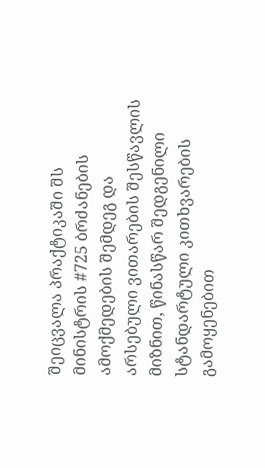შეიცვალა პრაქტიკაში შს მინისტრის #725 ბრძანების ამოქმედების შემდეგ და არსებული ვითარების შესწავლის მიზნით, წინასწარ შედგენილი სტანდარტული კითხვარების გამოყენებით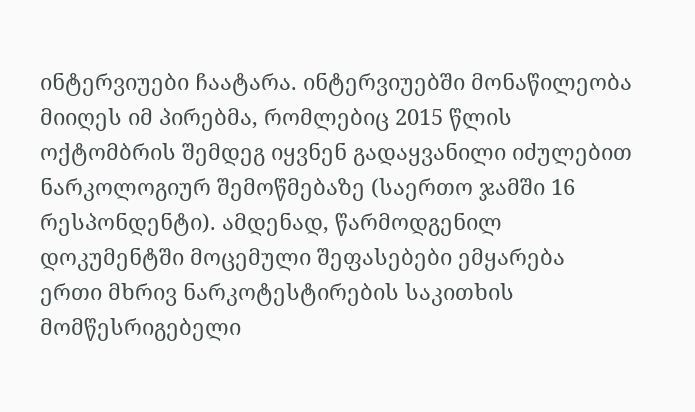ინტერვიუები ჩაატარა. ინტერვიუებში მონაწილეობა მიიღეს იმ პირებმა, რომლებიც 2015 წლის ოქტომბრის შემდეგ იყვნენ გადაყვანილი იძულებით ნარკოლოგიურ შემოწმებაზე (საერთო ჯამში 16 რესპონდენტი). ამდენად, წარმოდგენილ დოკუმენტში მოცემული შეფასებები ემყარება ერთი მხრივ ნარკოტესტირების საკითხის მომწესრიგებელი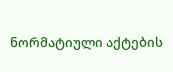ნორმატიული აქტების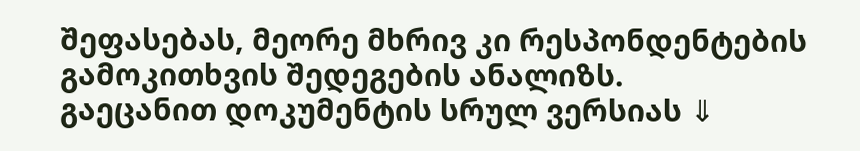შეფასებას, მეორე მხრივ კი რესპონდენტების გამოკითხვის შედეგების ანალიზს.
გაეცანით დოკუმენტის სრულ ვერსიას ⇓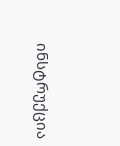ინსტრუქცია